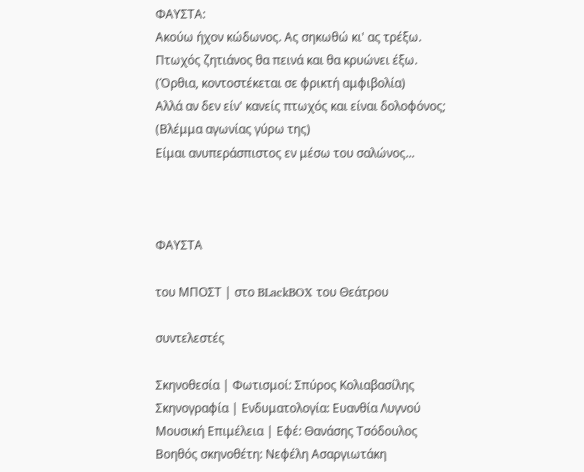ΦΑΥΣΤΑ:
Ακούω ήχον κώδωνος. Ας σηκωθώ κι' ας τρέξω.
Πτωχός ζητιάνος θα πεινά και θα κρυώνει έξω.
(Όρθια, κοντοστέκεται σε φρικτή αμφιβολία)
Αλλά αν δεν είν' κανείς πτωχός και είναι δολοφόνος;
(Βλέμμα αγωνίας γύρω της)
Είμαι ανυπεράσπιστος εν μέσω του σαλώνος...



ΦΑΥΣΤΑ

του ΜΠΟΣΤ | στο BLackBOX του Θεάτρου

συντελεστές

Σκηνοθεσία | Φωτισμοί: Σπύρος Κολιαβασίλης
Σκηνογραφία | Ενδυματολογία: Ευανθία Λυγνού
Μουσική Επιμέλεια | Εφέ: Θανάσης Τσόδουλος
Βοηθός σκηνοθέτη: Νεφέλη Ασαργιωτάκη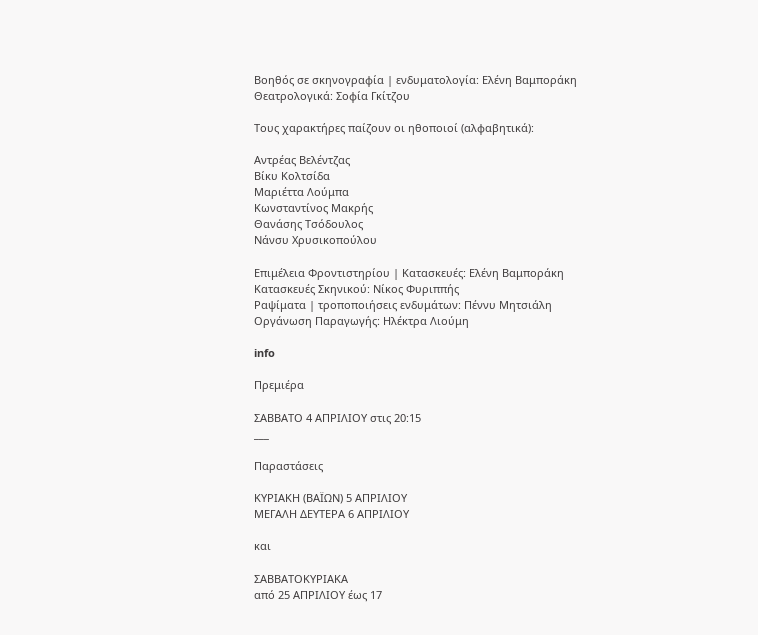Βοηθός σε σκηνογραφία | ενδυματολογία: Ελένη Βαμποράκη
Θεατρολογικά: Σοφία Γκίτζου

Τους χαρακτήρες παίζουν οι ηθοποιοί (αλφαβητικά):

Αντρέας Βελέντζας
Βίκυ Κολτσίδα
Μαριέττα Λούμπα
Κωνσταντίνος Μακρής
Θανάσης Τσόδουλος
Νάνσυ Χρυσικοπούλου

Επιμέλεια Φροντιστηρίου | Κατασκευές: Ελένη Βαμποράκη
Κατασκευές Σκηνικού: Νίκος Φυριππής
Ραψίματα | τροποποιήσεις ενδυμάτων: Πέννυ Μητσιάλη
Οργάνωση Παραγωγής: Ηλέκτρα Λιούμη

info

Πρεμιέρα

ΣΑΒΒΑΤΟ 4 ΑΠΡΙΛΙΟΥ στις 20:15
___

Παραστάσεις

ΚΥΡΙΑΚΗ (ΒΑΪΩΝ) 5 ΑΠΡΙΛΙΟΥ
ΜΕΓΑΛΗ ΔΕΥΤΕΡΑ 6 ΑΠΡΙΛΙΟΥ

και

ΣΑΒΒΑΤΟΚΥΡΙΑΚΑ
από 25 ΑΠΡΙΛΙΟΥ έως 17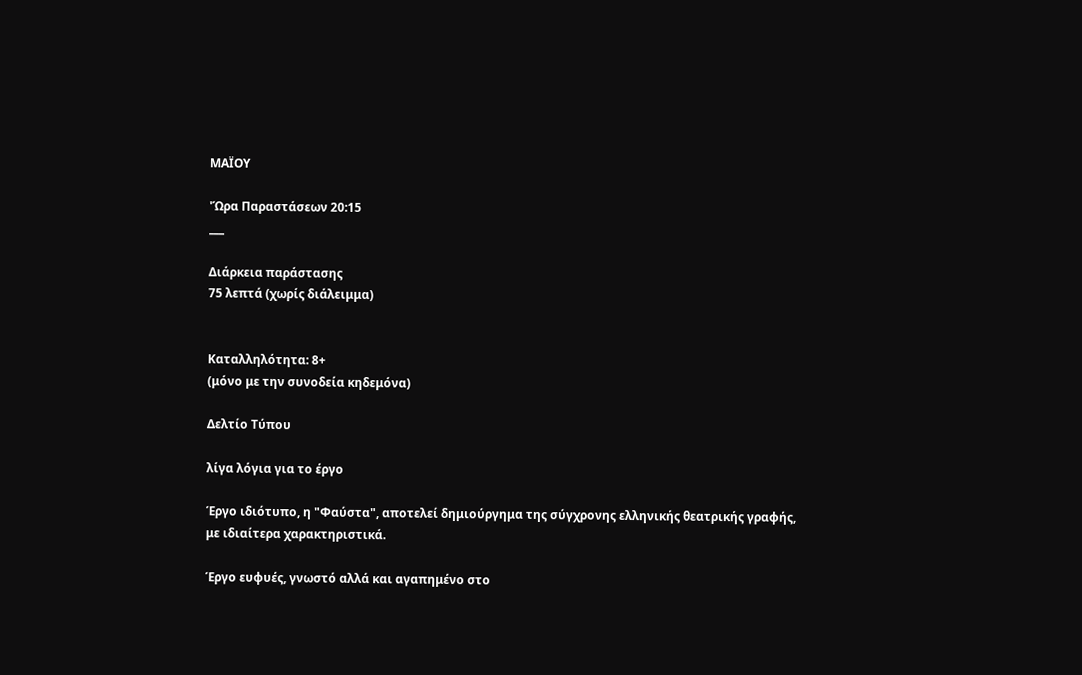ΜΑΪΟΥ

'Ώρα Παραστάσεων 20:15
___

Διάρκεια παράστασης
75 λεπτά (χωρίς διάλειμμα)


Καταλληλότητα: 8+
(μόνο με την συνοδεία κηδεμόνα)

Δελτίο Τύπου

λίγα λόγια για το έργο

Έργο ιδιότυπο, η "Φαύστα", αποτελεί δημιούργημα της σύγχρονης ελληνικής θεατρικής γραφής, με ιδιαίτερα χαρακτηριστικά.

Έργο ευφυές, γνωστό αλλά και αγαπημένο στο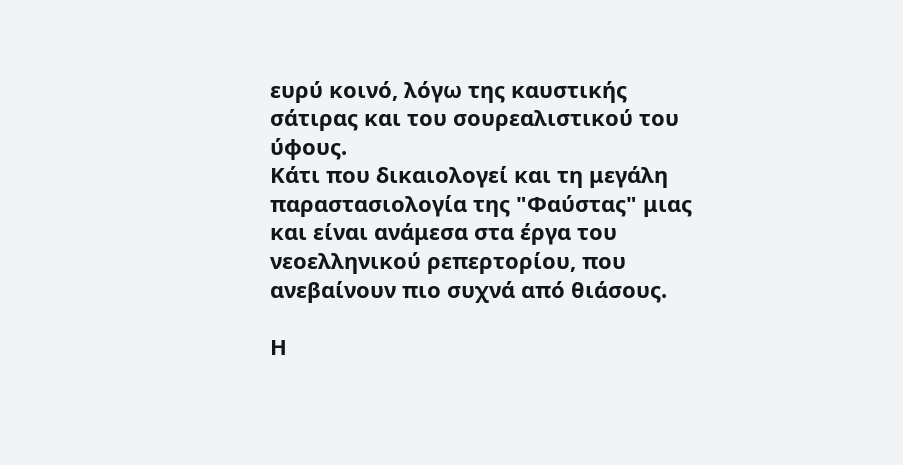ευρύ κοινό, λόγω της καυστικής σάτιρας και του σουρεαλιστικού του ύφους.
Κάτι που δικαιολογεί και τη μεγάλη παραστασιολογία της "Φαύστας" μιας και είναι ανάμεσα στα έργα του νεοελληνικού ρεπερτορίου, που ανεβαίνουν πιο συχνά από θιάσους.

Η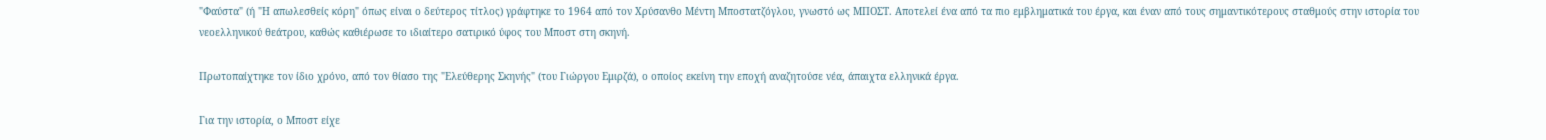"Φαύστα" (ή "Η απωλεσθείς κόρη" όπως είναι ο δεύτερος τίτλος) γράφτηκε το 1964 από τον Χρύσανθο Μέντη Μποστατζόγλου, γνωστό ως ΜΠΟΣΤ. Αποτελεί ένα από τα πιο εμβληματικά του έργα, και έναν από τους σημαντικότερους σταθμούς στην ιστορία του νεοελληνικού θεάτρου, καθώς καθιέρωσε το ιδιαίτερο σατιρικό ύφος του Μποστ στη σκηνή.

Πρωτοπαίχτηκε τον ίδιο χρόνο, από τον θίασο της "Ελεύθερης Σκηνής" (του Γιώργου Εμιρζά), ο οποίος εκείνη την εποχή αναζητούσε νέα, άπαιχτα ελληνικά έργα.

Για την ιστορία, ο Μποστ είχε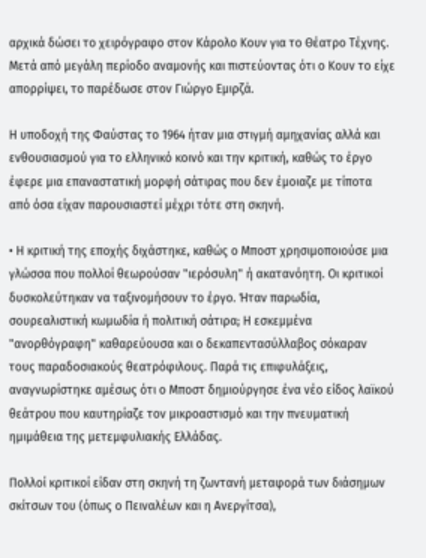αρχικά δώσει το χειρόγραφο στον Κάρολο Κουν για το Θέατρο Τέχνης. Μετά από μεγάλη περίοδο αναμονής και πιστεύοντας ότι ο Κουν το είχε απορρίψει, το παρέδωσε στον Γιώργο Εμιρζά.

Η υποδοχή της Φαύστας το 1964 ήταν μια στιγμή αμηχανίας αλλά και ενθουσιασμού για το ελληνικό κοινό και την κριτική, καθώς το έργο έφερε μια επαναστατική μορφή σάτιρας που δεν έμοιαζε με τίποτα από όσα είχαν παρουσιαστεί μέχρι τότε στη σκηνή.

• Η κριτική της εποχής διχάστηκε, καθώς ο Μποστ χρησιμοποιούσε μια γλώσσα που πολλοί θεωρούσαν "ιερόσυλη" ή ακατανόητη. Οι κριτικοί δυσκολεύτηκαν να ταξινομήσουν το έργο. Ήταν παρωδία, σουρεαλιστική κωμωδία ή πολιτική σάτιρα; Η εσκεμμένα "ανορθόγραφη" καθαρεύουσα και ο δεκαπεντασύλλαβος σόκαραν τους παραδοσιακούς θεατρόφιλους. Παρά τις επιφυλάξεις, αναγνωρίστηκε αμέσως ότι ο Μποστ δημιούργησε ένα νέο είδος λαϊκού θεάτρου που καυτηρίαζε τον μικροαστισμό και την πνευματική ημιμάθεια της μετεμφυλιακής Ελλάδας.

Πολλοί κριτικοί είδαν στη σκηνή τη ζωντανή μεταφορά των διάσημων σκίτσων του (όπως ο Πειναλέων και η Ανεργίτσα),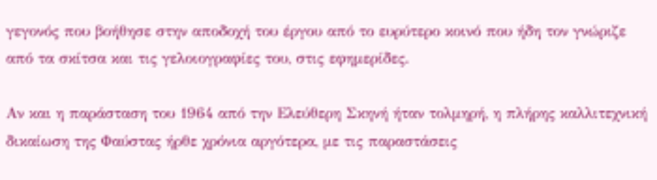γεγονός που βοήθησε στην αποδοχή του έργου από το ευρύτερο κοινό που ήδη τον γνώριζε από τα σκίτσα και τις γελοιογραφίες του, στις εφημερίδες.

Αν και η παράσταση του 1964 από την Ελεύθερη Σκηνή ήταν τολμηρή, η πλήρης καλλιτεχνική δικαίωση της Φαύστας ήρθε χρόνια αργότερα, με τις παραστάσεις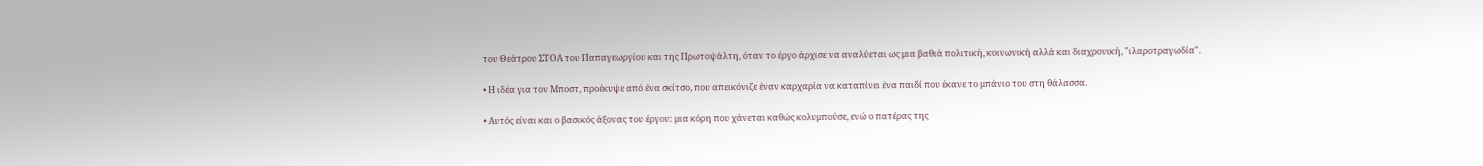του Θεάτρου ΣΤΟΑ του Παπαγεωργίου και της Πρωτοψάλτη, όταν το έργο άρχισε να αναλύεται ως μια βαθιά πολιτική, κοινωνική αλλά και διαχρονική, "ιλαροτραγωδία".

• Η ιδέα για τον Μποστ, προέκυψε από ένα σκίτσο, που απεικόνιζε έναν καρχαρία να καταπίνει ένα παιδί που έκανε το μπάνιο του στη θάλασσα.

• Αυτός είναι και ο βασικός άξονας του έργου: μια κόρη που χάνεται καθώς κολυμπούσε, ενώ ο πατέρας της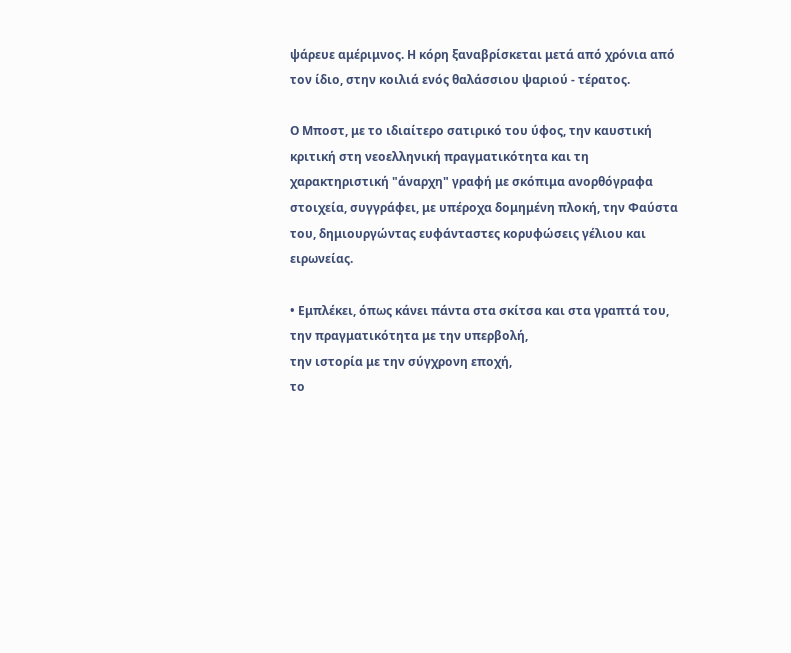ψάρευε αμέριμνος. Η κόρη ξαναβρίσκεται μετά από χρόνια από τον ίδιο, στην κοιλιά ενός θαλάσσιου ψαριού - τέρατος.

Ο Μποστ, με το ιδιαίτερο σατιρικό του ύφος, την καυστική κριτική στη νεοελληνική πραγματικότητα και τη χαρακτηριστική "άναρχη" γραφή με σκόπιμα ανορθόγραφα στοιχεία, συγγράφει, με υπέροχα δομημένη πλοκή, την Φαύστα του, δημιουργώντας ευφάνταστες κορυφώσεις γέλιου και ειρωνείας.

• Εμπλέκει, όπως κάνει πάντα στα σκίτσα και στα γραπτά του,
την πραγματικότητα με την υπερβολή,
την ιστορία με την σύγχρονη εποχή,
το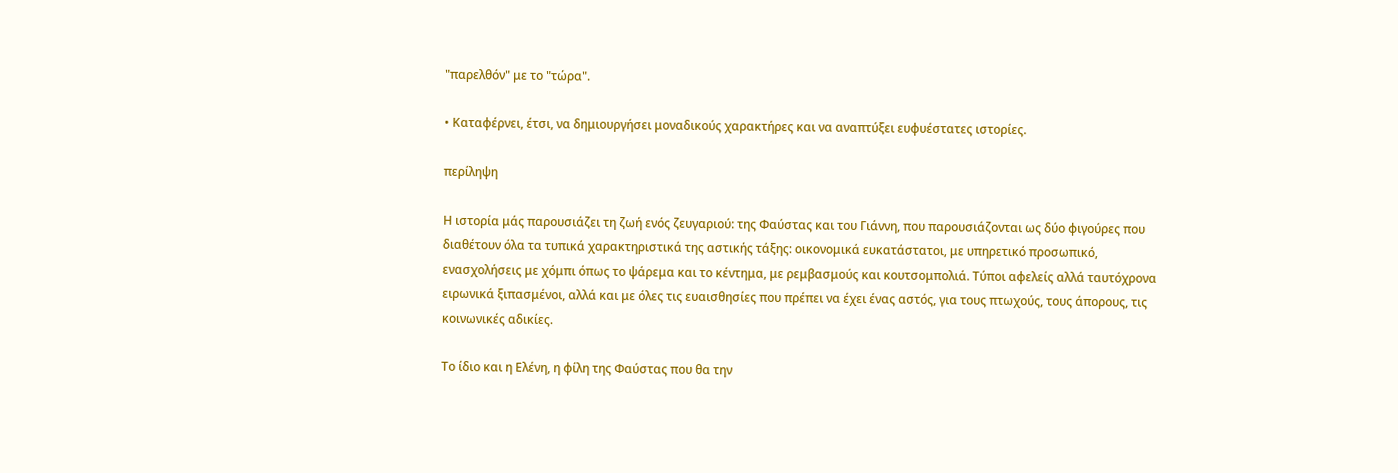"παρελθόν" με το "τώρα".

• Καταφέρνει, έτσι, να δημιουργήσει μοναδικούς χαρακτήρες και να αναπτύξει ευφυέστατες ιστορίες.

περίληψη

Η ιστορία μάς παρουσιάζει τη ζωή ενός ζευγαριού: της Φαύστας και του Γιάννη, που παρουσιάζονται ως δύο φιγούρες που διαθέτουν όλα τα τυπικά χαρακτηριστικά της αστικής τάξης: οικονομικά ευκατάστατοι, με υπηρετικό προσωπικό, ενασχολήσεις με χόμπι όπως το ψάρεμα και το κέντημα, με ρεμβασμούς και κουτσομπολιά. Τύποι αφελείς αλλά ταυτόχρονα ειρωνικά ξιπασμένοι, αλλά και με όλες τις ευαισθησίες που πρέπει να έχει ένας αστός, για τους πτωχούς, τους άπορους, τις κοινωνικές αδικίες.

Το ίδιο και η Ελένη, η φίλη της Φαύστας που θα την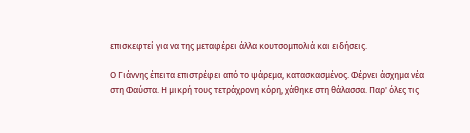επισκεφτεί για να της μεταφέρει άλλα κουτσομπολιά και ειδήσεις.

Ο Γιάννης έπειτα επιστρέφει από το ψάρεμα, κατασκασμένος. Φέρνει άσχημα νέα στη Φαύστα. Η μικρή τους τετράχρονη κόρη, χάθηκε στη θάλασσα. Παρ' όλες τις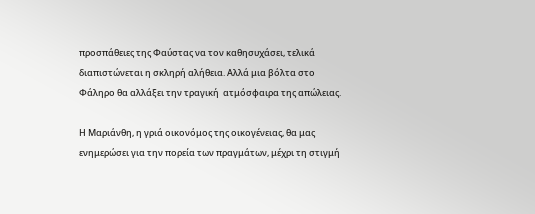προσπάθειες της Φαύστας να τον καθησυχάσει, τελικά διαπιστώνεται η σκληρή αλήθεια. Αλλά μια βόλτα στο Φάληρο θα αλλάξει την τραγική  ατμόσφαιρα της απώλειας.

Η Μαριάνθη, η γριά οικονόμος της οικογένειας, θα μας ενημερώσει για την πορεία των πραγμάτων, μέχρι τη στιγμή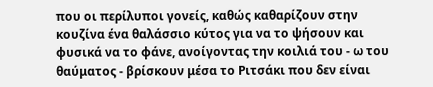που οι περίλυποι γονείς, καθώς καθαρίζουν στην κουζίνα ένα θαλάσσιο κύτος για να το ψήσουν και φυσικά να το φάνε, ανοίγοντας την κοιλιά του - ω του θαύματος - βρίσκουν μέσα το Ριτσάκι που δεν είναι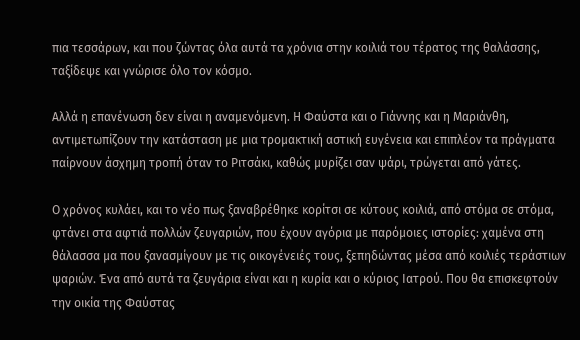πια τεσσάρων, και που ζώντας όλα αυτά τα χρόνια στην κοιλιά του τέρατος της θαλάσσης, ταξίδεψε και γνώρισε όλο τον κόσμο.

Αλλά η επανένωση δεν είναι η αναμενόμενη. Η Φαύστα και ο Γιάννης και η Μαριάνθη, αντιμετωπίζουν την κατάσταση με μια τρομακτική αστική ευγένεια και επιπλέον τα πράγματα παίρνουν άσχημη τροπή όταν το Ριτσάκι, καθώς μυρίζει σαν ψάρι, τρώγεται από γάτες.

Ο χρόνος κυλάει, και το νέο πως ξαναβρέθηκε κορίτσι σε κύτους κοιλιά, από στόμα σε στόμα, φτάνει στα αφτιά πολλών ζευγαριών, που έχουν αγόρια με παρόμοιες ιστορίες: χαμένα στη θάλασσα μα που ξανασμίγουν με τις οικογένειές τους, ξεπηδώντας μέσα από κοιλιές τεράστιων ψαριών. Ένα από αυτά τα ζευγάρια είναι και η κυρία και ο κύριος Ιατρού. Που θα επισκεφτούν την οικία της Φαύστας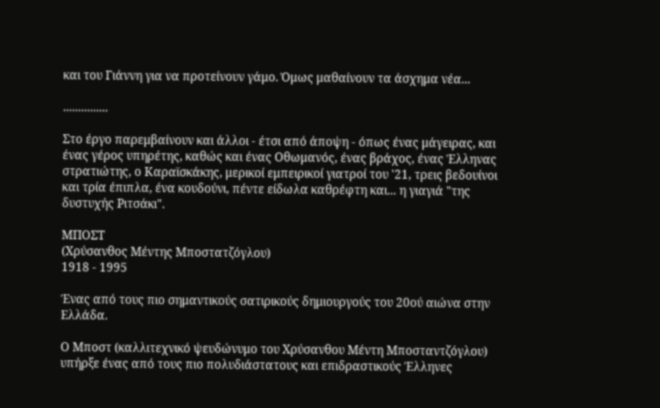και του Γιάννη για να προτείνουν γάμο. Όμως μαθαίνουν τα άσχημα νέα...

...............

Στο έργο παρεμβαίνουν και άλλοι - έτσι από άποψη - όπως ένας μάγειρας, και ένας γέρος υπηρέτης, καθώς και ένας Οθωμανός, ένας βράχος, ένας Έλληνας στρατιώτης, ο Καραϊσκάκης, μερικοί εμπειρικοί γιατροί του '21, τρεις βεδουίνοι και τρία έπιπλα, ένα κουδούνι, πέντε είδωλα καθρέφτη και... η γιαγιά "της δυστυχής Ριτσάκι".

ΜΠΟΣΤ
(Χρύσανθος Μέντης Μποστατζόγλου)
1918 - 1995

Ένας από τους πιο σημαντικούς σατιρικούς δημιουργούς του 20ού αιώνα στην Ελλάδα.

Ο Μποστ (καλλιτεχνικό ψευδώνυμο του Χρύσανθου Μέντη Μποσταντζόγλου) υπήρξε ένας από τους πιο πολυδιάστατους και επιδραστικούς Έλληνες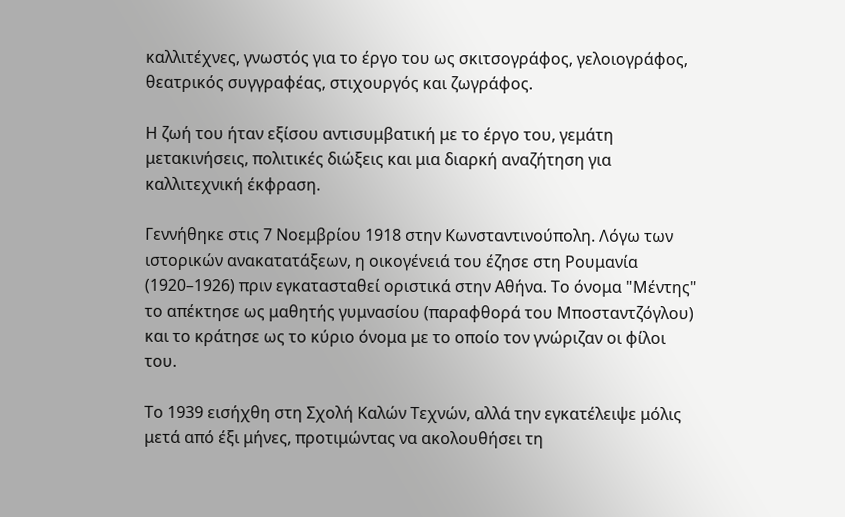καλλιτέχνες, γνωστός για το έργο του ως σκιτσογράφος, γελοιογράφος, θεατρικός συγγραφέας, στιχουργός και ζωγράφος.

Η ζωή του ήταν εξίσου αντισυμβατική με το έργο του, γεμάτη μετακινήσεις, πολιτικές διώξεις και μια διαρκή αναζήτηση για καλλιτεχνική έκφραση.

Γεννήθηκε στις 7 Νοεμβρίου 1918 στην Κωνσταντινούπολη. Λόγω των ιστορικών ανακατατάξεων, η οικογένειά του έζησε στη Ρουμανία (1920–1926) πριν εγκατασταθεί οριστικά στην Αθήνα. Το όνομα "Μέντης" το απέκτησε ως μαθητής γυμνασίου (παραφθορά του Μποσταντζόγλου) και το κράτησε ως το κύριο όνομα με το οποίο τον γνώριζαν οι φίλοι του.

Το 1939 εισήχθη στη Σχολή Καλών Τεχνών, αλλά την εγκατέλειψε μόλις μετά από έξι μήνες, προτιμώντας να ακολουθήσει τη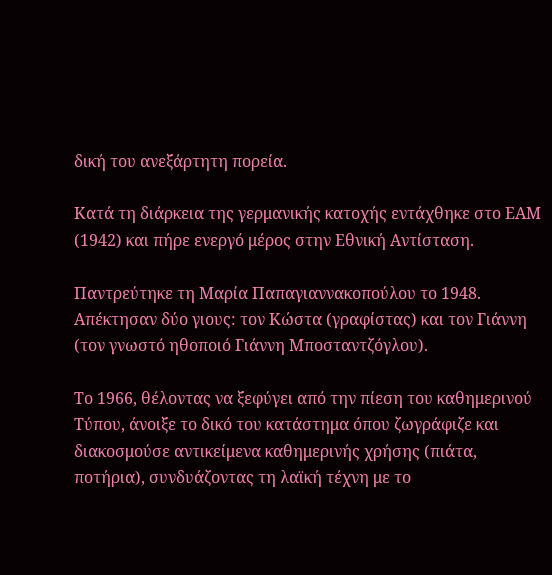δική του ανεξάρτητη πορεία.

Κατά τη διάρκεια της γερμανικής κατοχής εντάχθηκε στο ΕΑΜ (1942) και πήρε ενεργό μέρος στην Εθνική Αντίσταση.

Παντρεύτηκε τη Μαρία Παπαγιαννακοπούλου το 1948. Απέκτησαν δύο γιους: τον Κώστα (γραφίστας) και τον Γιάννη (τον γνωστό ηθοποιό Γιάννη Μποσταντζόγλου).

Το 1966, θέλοντας να ξεφύγει από την πίεση του καθημερινού Τύπου, άνοιξε το δικό του κατάστημα όπου ζωγράφιζε και διακοσμούσε αντικείμενα καθημερινής χρήσης (πιάτα, ποτήρια), συνδυάζοντας τη λαϊκή τέχνη με το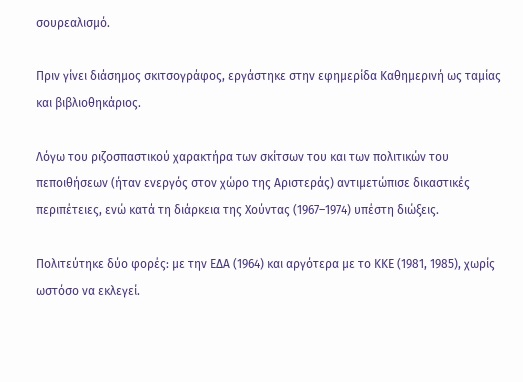σουρεαλισμό.

Πριν γίνει διάσημος σκιτσογράφος, εργάστηκε στην εφημερίδα Καθημερινή ως ταμίας και βιβλιοθηκάριος.

Λόγω του ριζοσπαστικού χαρακτήρα των σκίτσων του και των πολιτικών του πεποιθήσεων (ήταν ενεργός στον χώρο της Αριστεράς) αντιμετώπισε δικαστικές περιπέτειες, ενώ κατά τη διάρκεια της Χούντας (1967–1974) υπέστη διώξεις.

Πολιτεύτηκε δύο φορές: με την ΕΔΑ (1964) και αργότερα με το ΚΚΕ (1981, 1985), χωρίς ωστόσο να εκλεγεί.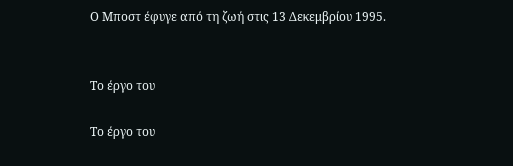Ο Μποστ έφυγε από τη ζωή στις 13 Δεκεμβρίου 1995.


Το έργο του

Το έργο του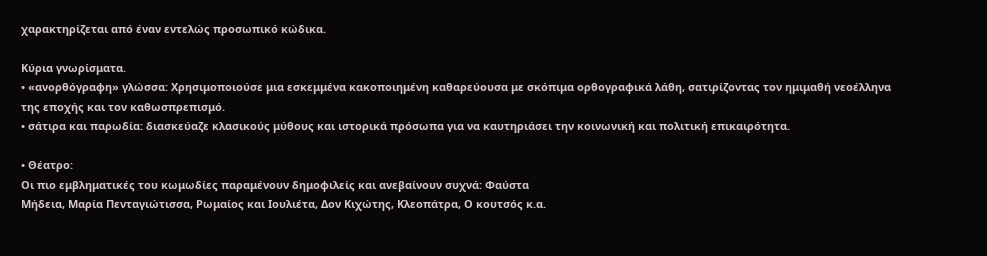χαρακτηρίζεται από έναν εντελώς προσωπικό κώδικα.

Κύρια γνωρίσματα.
• «ανορθόγραφη» γλώσσα: Χρησιμοποιούσε μια εσκεμμένα κακοποιημένη καθαρεύουσα με σκόπιμα ορθογραφικά λάθη, σατιρίζοντας τον ημιμαθή νεοέλληνα της εποχής και τον καθωσπρεπισμό.
• σάτιρα και παρωδία: διασκεύαζε κλασικούς μύθους και ιστορικά πρόσωπα για να καυτηριάσει την κοινωνική και πολιτική επικαιρότητα.

• Θέατρο:
Οι πιο εμβληματικές του κωμωδίες παραμένουν δημοφιλείς και ανεβαίνουν συχνά: Φαύστα
Μήδεια, Μαρία Πενταγιώτισσα, Ρωμαίος και Ιουλιέτα, Δον Κιχώτης, Κλεοπάτρα, Ο κουτσός κ.α.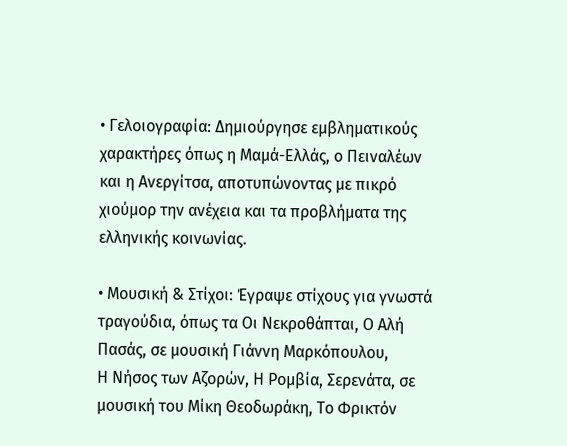• Γελοιογραφία: Δημιούργησε εμβληματικούς χαρακτήρες όπως η Μαμά-Ελλάς, ο Πειναλέων και η Ανεργίτσα, αποτυπώνοντας με πικρό χιούμορ την ανέχεια και τα προβλήματα της ελληνικής κοινωνίας.

• Μουσική & Στίχοι: Έγραψε στίχους για γνωστά τραγούδια, όπως τα Οι Νεκροθάπται, Ο Αλή Πασάς, σε μουσική Γιάννη Μαρκόπουλου,
Η Νήσος των Αζορών, Η Ρομβία, Σερενάτα, σε μουσική του Μίκη Θεοδωράκη, Το Φρικτόν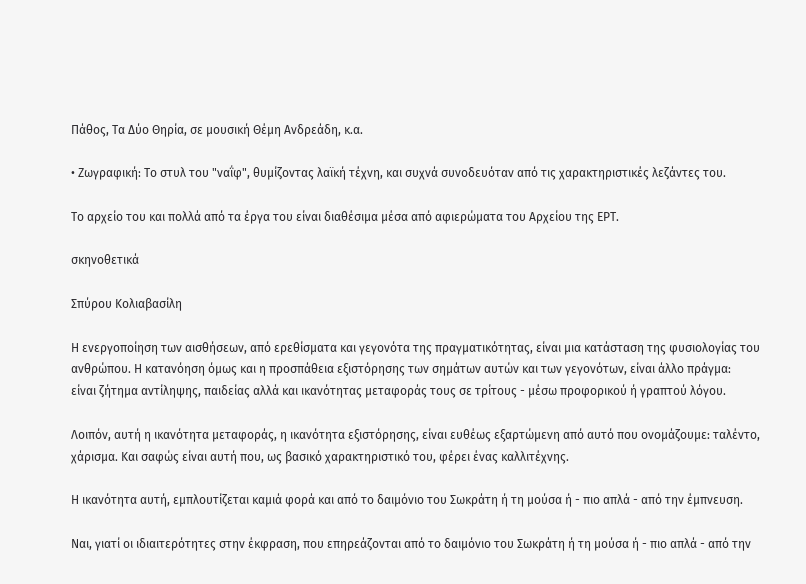Πάθος, Τα Δύο Θηρία, σε μουσική Θέμη Ανδρεάδη, κ.α.

• Ζωγραφική: Το στυλ του "ναΐφ", θυμίζοντας λαϊκή τέχνη, και συχνά συνοδευόταν από τις χαρακτηριστικές λεζάντες του.

Το αρχείο του και πολλά από τα έργα του είναι διαθέσιμα μέσα από αφιερώματα του Αρχείου της ΕΡΤ.

σκηνοθετικά

Σπύρου Κολιαβασίλη

Η ενεργοποίηση των αισθήσεων, από ερεθίσματα και γεγονότα της πραγματικότητας, είναι μια κατάσταση της φυσιολογίας του ανθρώπου. Η κατανόηση όμως και η προσπάθεια εξιστόρησης των σημάτων αυτών και των γεγονότων, είναι άλλο πράγμα:
είναι ζήτημα αντίληψης, παιδείας αλλά και ικανότητας μεταφοράς τους σε τρίτους - μέσω προφορικού ή γραπτού λόγου.

Λοιπόν, αυτή η ικανότητα μεταφοράς, η ικανότητα εξιστόρησης, είναι ευθέως εξαρτώμενη από αυτό που ονομάζουμε: ταλέντο, χάρισμα. Και σαφώς είναι αυτή που, ως βασικό χαρακτηριστικό του, φέρει ένας καλλιτέχνης.

Η ικανότητα αυτή, εμπλουτίζεται καμιά φορά και από το δαιμόνιο του Σωκράτη ή τη μούσα ή - πιο απλά - από την έμπνευση.

Ναι, γιατί οι ιδιαιτερότητες στην έκφραση, που επηρεάζονται από το δαιμόνιο του Σωκράτη ή τη μούσα ή - πιο απλά - από την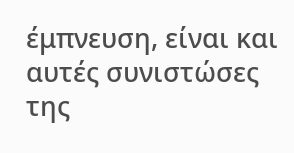έμπνευση, είναι και αυτές συνιστώσες της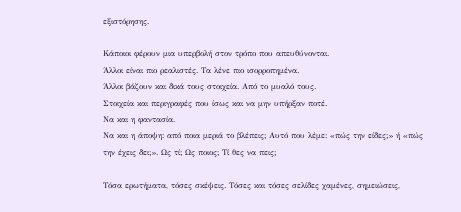εξιστόρησης.

Κάποιοι φέρουν μια υπερβολή στον τρόπο που απευθύνονται.
Άλλοι είναι πιο ρεαλιστές. Τα λένε πιο ισορροπημένα.
Άλλοι βάζουν και δικά τους στοιχεία. Από το μυαλό τους.
Στοιχεία και περιγραφές που ίσως και να μην υπήρξαν ποτέ.
Να και η φαντασία.
Να και η άποψη: από ποια μεριά το βλέπεις; Αυτό που λέμε: «πώς την είδες;» ή «πώς την έχεις δει;». Ως τί; Ως ποιος; Τί θες να πεις;

Τόσα ερωτήματα, τόσες σκέψεις. Τόσες και τόσες σελίδες χαμένες, σημειώσεις,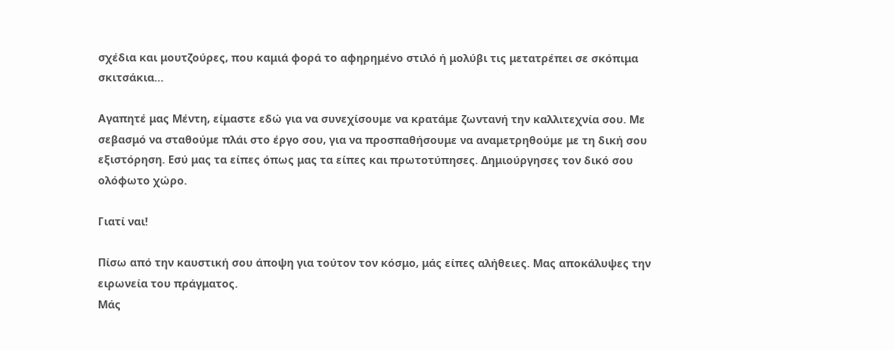σχέδια και μουτζούρες, που καμιά φορά το αφηρημένο στιλό ή μολύβι τις μετατρέπει σε σκόπιμα σκιτσάκια…

Αγαπητέ μας Μέντη, είμαστε εδώ για να συνεχίσουμε να κρατάμε ζωντανή την καλλιτεχνία σου. Με σεβασμό να σταθούμε πλάι στο έργο σου, για να προσπαθήσουμε να αναμετρηθούμε με τη δική σου εξιστόρηση. Εσύ μας τα είπες όπως μας τα είπες και πρωτοτύπησες. Δημιούργησες τον δικό σου ολόφωτο χώρο.

Γιατί ναι!

Πίσω από την καυστική σου άποψη για τούτον τον κόσμο, μάς είπες αλήθειες. Μας αποκάλυψες την ειρωνεία του πράγματος.
Μάς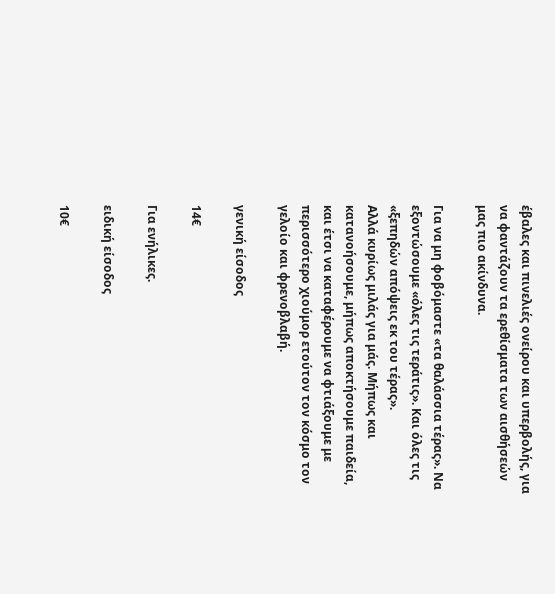έβαλες και πινελιές ονείρου και υπερβολής, για να φαντάζουν τα ερεθίσματα των αισθήσεών μας πιο ακίνδυνα.

Για να μη φοβόμαστε «τα θαλάσσια τέρας». Να εξοντώσουμε «όλες τις τεράτις». Και όλες τις «ξεπηδών απόψεις εκ του τέρας».
Αλλά κυρίως μιλάς για μάς. Μήπως και κατανοήσουμε, μήπως αποκτήσουμε παιδεία, και έτσι να καταφέρουμε να φτιάξουμε με περισσότερο χιούμορ ετούτον τον κόσμο τον γελοίο και φρενοβλαβή.

γενική είσοδος

14€

Για ενήλικες.

ειδική είσοδος

10€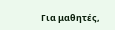Για μαθητές,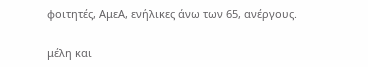φοιτητές, ΑμεΑ, ενήλικες άνω των 65, ανέργους.

μέλη και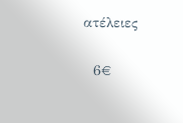ατέλειες

  6€